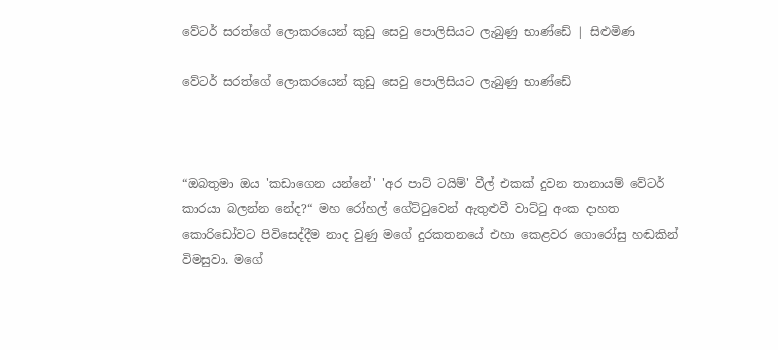වේටර් සරත්ගේ ලොකරයෙන් කුඩු සෙවු පොලිසියට ලැබුණු භාණ්ඩේ | සිළුමිණ

වේටර් සරත්ගේ ලොකරයෙන් කුඩු සෙවු පොලිසියට ලැබුණු භාණ්ඩේ



“ඔබතුමා ඔය 'කඩාගෙන යන්නේ' 'අර පාට් ටයිම්' වීල් එකක් දුවන තානායම් වේටර් කාරයා බලන්න නේද?“ මහ රෝහල් ගේට්ටුවෙන් ඇතුළුවී වාට්ටු අංක දාහත කොරිඩෝවට පිවිසෙද්දීම නාද වුණු මගේ දුරකතනයේ එහා කෙළවර ගොරෝසු හඬකින් විමසුවා. මගේ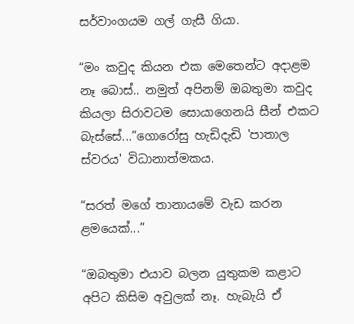සර්වාංගයම ගල් ගැසී ගියා.

“මං කවුද කියන එක මෙතෙන්ට අදාළම නෑ බොස්.. නමුත් අපිනම් ඔබතුමා කවුද කියලා සිරාවටම සොයාගෙනයි සීන් එකට බැස්සේ...”ගොරෝසු හැඩිදැඩි 'පාතාල ස්වරය' විධානාත්මකය.

“සරත් මගේ තානායමේ වැඩ කරන ළමයෙක්...”

“ඔබතුමා එයාව බලන යුතුකම කළාට අපිට කිසිම අවුලක් නෑ. හැබැයි ඒ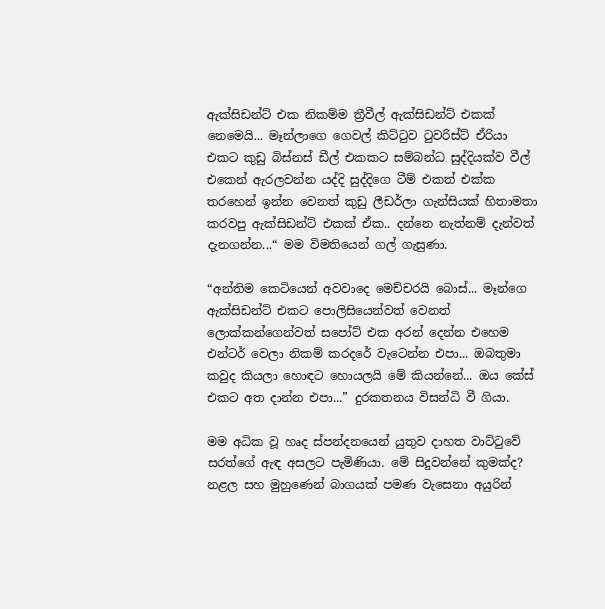ඇක්සිඩන්ට් එක නිකම්ම ත්‍රීවීල් ඇක්සිඩන්ට් එකක් නෙමෙයි... මෑන්ලාගෙ ගෙවල් කිට්ටුව ටුවරිස්ට් ඒරියා එකට කුඩු බිස්නස් ඩීල් එකකට සම්බන්ධ සුද්දියක්ව වීල් එකෙන් ඇරලවන්න යද්දි සුද්දිගෙ ටීම් එකත් එක්ක තරහෙන් ඉන්න වෙනත් කුඩු ලීඩර්ලා ගැන්සියක් හිතාමතා කරවපු ඇක්සිඩන්ට් එකක් ඒක.. දන්නෙ නැත්නම් දැන්වත් දැනගන්න...“ මම විමතියෙන් ගල් ගැසුණා.

“අන්තිම කෙටියෙන් අවවාදෙ මෙච්චරයි බොස්... මෑන්ගෙ ඇක්සිඩන්ට් එකට පොලිසියෙන්වත් වෙනත් ලොක්කන්ගෙන්වත් සපෝට් එක අරන් දෙන්න එහෙම එන්ටර් වෙලා නිකම් කරදරේ වැටෙන්න එපා... ඔබතුමා කවුද කියලා හොඳට හොයලයි මේ කියන්නේ... ඔය කේස් එකට අත දාන්න එපා...” දුරකතනය විසන්ධි වී ගියා.

මම අධික වූ හෘද ස්පන්දනයෙන් යුතුව දාහත වාට්ටුවේ සරත්ගේ ඇඳ අසලට පැමිණියා. මේ සිදුවන්නේ කුමක්ද? නළල සහ මුහුණෙන් බාගයක් පමණ වැසෙනා අයුරින්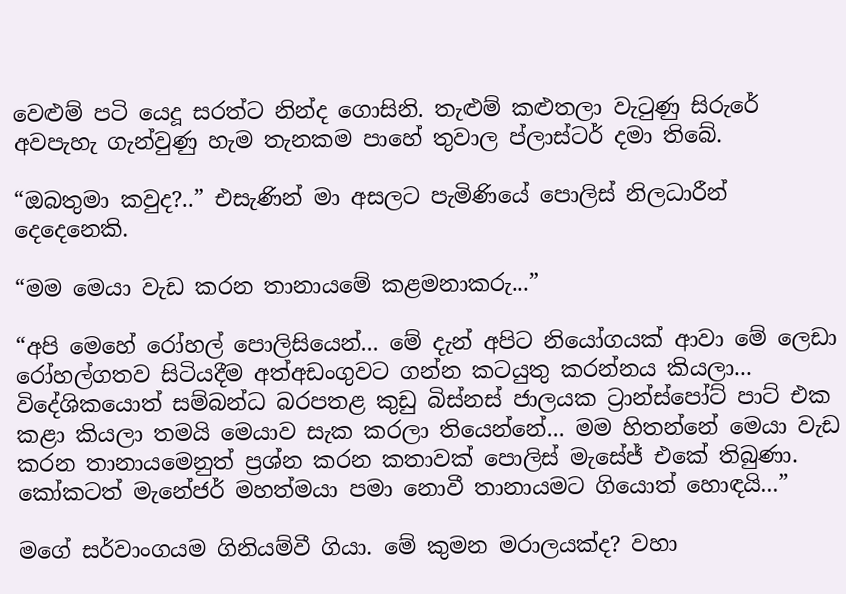වෙළුම් පටි යෙදූ සරත්ට නින්ද ගොසිනි. තැළුම් කළුතලා වැටුණු සිරුරේ අවපැහැ ගැන්වුණු හැම තැනකම පාහේ තුවාල ප්ලාස්ටර් දමා තිබේ.

“ඔබතුමා කවුද?..” එසැණින් මා අසලට පැමිණියේ පොලිස් නිලධාරීන් දෙදෙනෙකි.

“මම මෙයා වැඩ කරන තානායමේ කළමනාකරු...”

“අපි මෙහේ රෝහල් පොලිසියෙන්... මේ දැන් අපිට නියෝගයක් ආවා මේ ලෙඩා රෝහල්ගතව සිටියදීම අත්අඩංගුවට ගන්න කටයුතු කරන්නය කියලා... විදේශිකයොත් සම්බන්ධ බරපතළ කුඩු බිස්නස් ජාලයක ට්‍රාන්ස්පෝට් පාට් එක කළා කියලා තමයි මෙයාව සැක කරලා තියෙන්නේ... මම හිතන්නේ මෙයා වැඩ කරන තානායමෙනුත් ප්‍රශ්න කරන කතාවක් පොලිස් මැසේජ් එකේ තිබුණා. කෝකටත් මැනේජර් මහත්මයා පමා නොවී තානායමට ගියොත් හොඳයි...”

මගේ සර්වාංගයම ගිනියම්වී ගියා. මේ කුමන මරාලයක්ද? වහා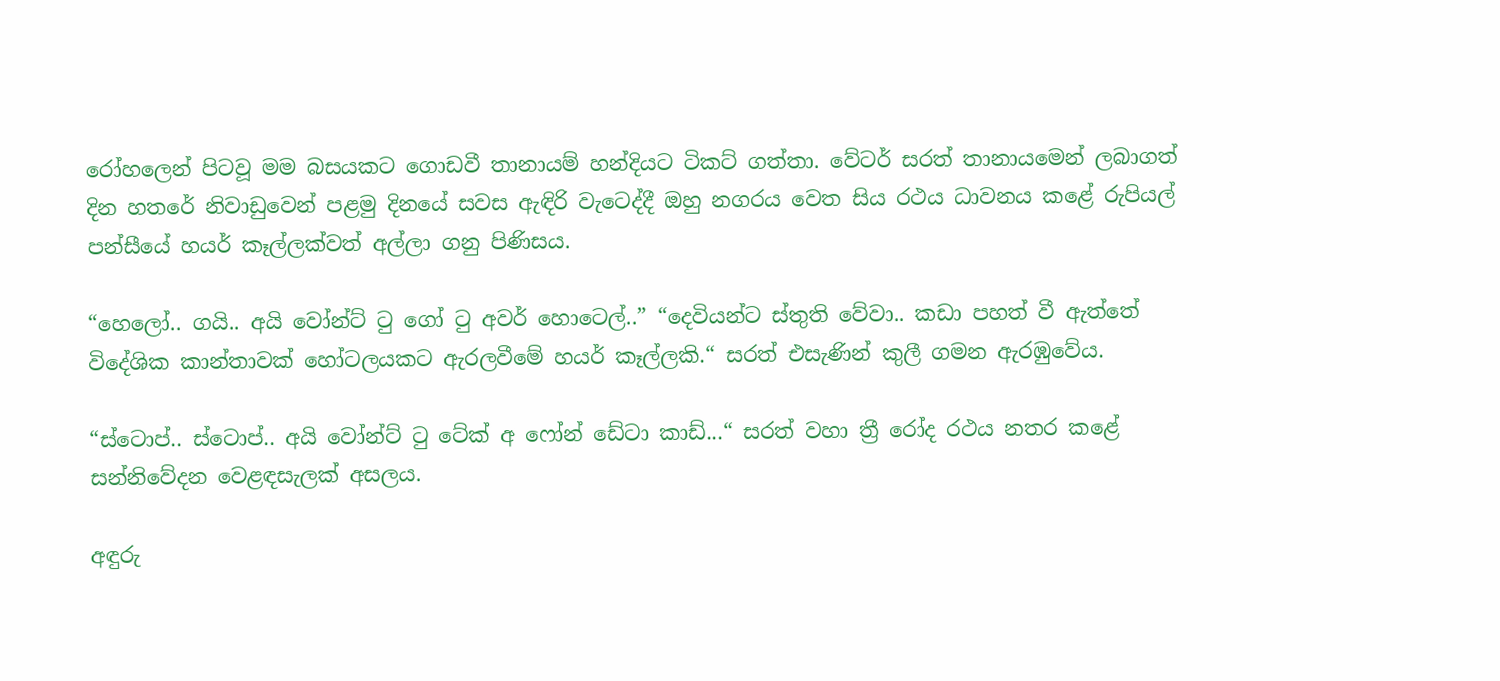රෝහලෙන් පිටවූ මම බසයකට ගොඩවී තානායම් හන්දියට ටිකට් ගත්තා. වේටර් සරත් තානායමෙන් ලබාගත් දින හතරේ නිවාඩුවෙන් පළමු දිනයේ සවස ඇඳිරි වැටෙද්දී ඔහු නගරය වෙත සිය රථය ධාවනය කළේ රුපියල් පන්සීයේ හයර් කෑල්ලක්වත් අල්ලා ගනු පිණිසය.

“හෙලෝ.. ගයි.. අයි වෝන්ට් ටු ගෝ ටු අවර් හොටෙල්..” “දෙවියන්ට ස්තුති වේවා.. කඩා පහත් වී ඇත්තේ විදේශික කාන්තාවක් හෝටලයකට ඇරලවීමේ හයර් කෑල්ලකි.“ සරත් එසැණින් කුලී ගමන ඇරඹුවේය.

“ස්ටොප්.. ස්ටොප්.. අයි වෝන්ට් ටු ටේක් අ ෆෝන් ඩේටා කාඩ්...“ සරත් වහා ත්‍රී රෝද රථය නතර කළේ සන්නිවේදන වෙළඳසැලක් අසලය.

අඳුරු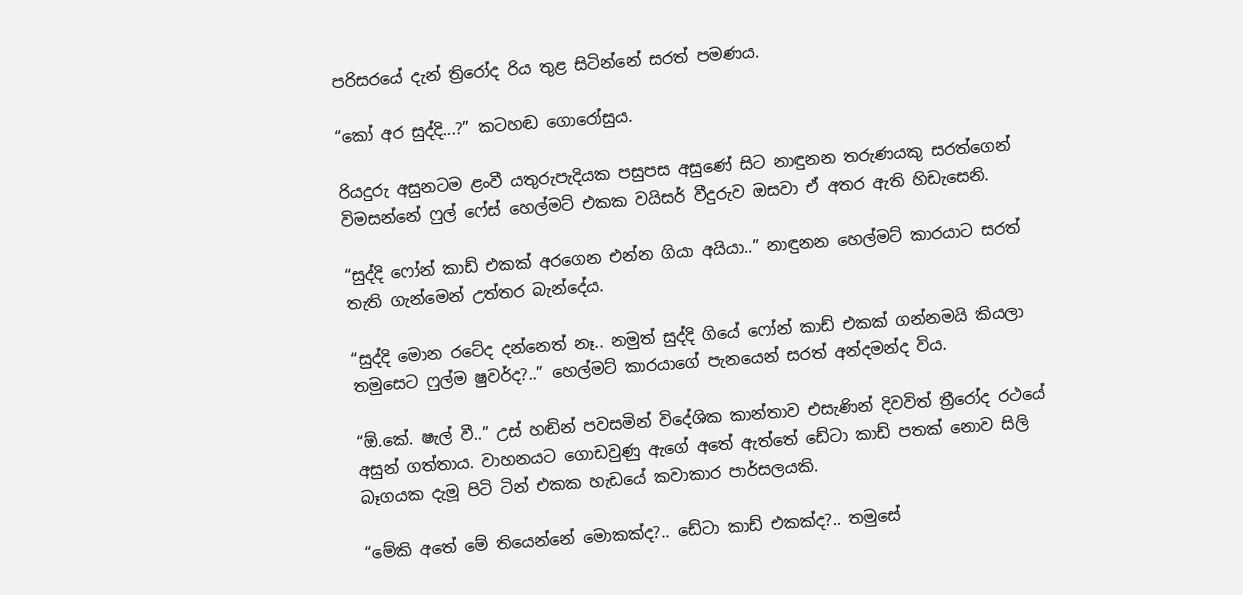පරිසරයේ දැන් ත්‍රිරෝද රිය තුළ සිටින්නේ සරත් පමණය.

“කෝ අර සුද්දි...?” කටහඬ ගොරෝසුය.

රියදුරු අසුනටම ළංවී යතුරුපැදියක පසුපස අසුණේ සිට නාඳුනන තරුණයකු සරත්ගෙන් විමසන්නේ ෆුල් ෆේස් හෙල්මට් එකක වයිසර් වීදුරුව ඔසවා ඒ අතර ඇති හිඩැසෙනි.

“සුද්දි ෆෝන් කාඩ් එකක් අරගෙන එන්න ගියා අයියා..” නාඳුනන හෙල්මට් කාරයාට සරත් තැති ගැන්මෙන් උත්තර බැන්දේය.

“සුද්දි මොන රටේද දන්නෙත් නෑ.. නමුත් සුද්දි ගියේ ෆෝන් කාඩ් එකක් ගන්නමයි කියලා තමුසෙට ෆුල්ම ෂුවර්ද?..” හෙල්මට් කාරයාගේ පැනයෙන් සරත් අන්දමන්ද විය.

“ඕ.කේ. ෂැල් වී..” උස් හඬින් පවසමින් විදේශික කාන්තාව එසැණින් දිවවිත් ත්‍රීරෝද රථයේ අසුන් ගත්තාය. වාහනයට ගොඩවුණු ඇගේ අතේ ඇත්තේ ඩේටා කාඩ් පතක් නොව සිලි බෑගයක දැමූ පිටි ටින් එකක හැඩයේ කවාකාර පාර්සලයකි.

“මේකි අතේ මේ තියෙන්නේ මොකක්ද?.. ඩේටා කාඩ් එකක්ද?.. තමුසේ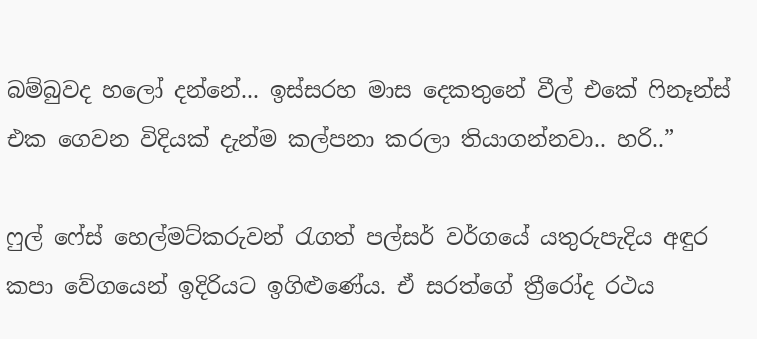බම්බුවද හලෝ දන්නේ... ඉස්සරහ මාස දෙකතුනේ වීල් එකේ ෆිනෑන්ස් එක ගෙවන විදියක් දැන්ම කල්පනා කරලා තියාගන්නවා.. හරි..”

ෆුල් ෆේස් හෙල්මට්කරුවන් රැගත් පල්සර් වර්ගයේ යතුරුපැදිය අඳුර කපා වේගයෙන් ඉදිරියට ඉගිළුණේය. ඒ සරත්ගේ ත්‍රීරෝද රථය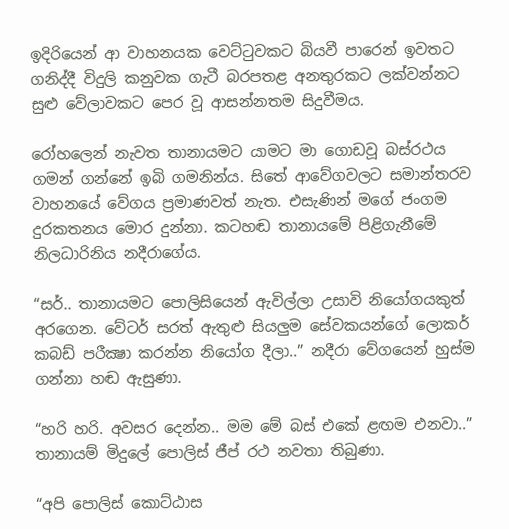ඉදිරියෙන් ආ වාහනයක වෙට්ටුවකට බියවී පාරෙන් ඉවතට ගනිද්දී විදුලි කනුවක ගැටී බරපතළ අනතුරකට ලක්වන්නට සුළු වේලාවකට පෙර වූ ආසන්නතම සිදුවීමය.

රෝහලෙන් නැවත තානායමට යාමට මා ගොඩවූ බස්රථය ගමන් ගන්නේ ඉබි ගමනින්ය. සිතේ ආවේගවලට සමාන්තරව වාහනයේ වේගය ප්‍රමාණවත් නැත. එසැණින් මගේ ජංගම දුරකතනය මොර දුන්නා. කටහඬ තානායමේ පිළිගැනීමේ නිලධාරිනිය නදීරාගේය.

“සර්.. තානායමට පොලිසියෙන් ඇවිල්ලා උසාවි නියෝගයකුත් අරගෙන. වේටර් සරත් ඇතුළු සියලුම සේවකයන්ගේ ලොකර් කබඩ් පරීක්‍ෂා කරන්න නියෝග දීලා..” නදීරා වේගයෙන් හුස්ම ගන්නා හඬ ඇසුණා.

“හරි හරි. අවසර දෙන්න.. මම මේ බස් එකේ ළඟම එනවා..” තානායම් මිදුලේ පොලිස් ජීප් රථ නවතා තිබුණා.

“අපි පොලිස් කොට්ඨාස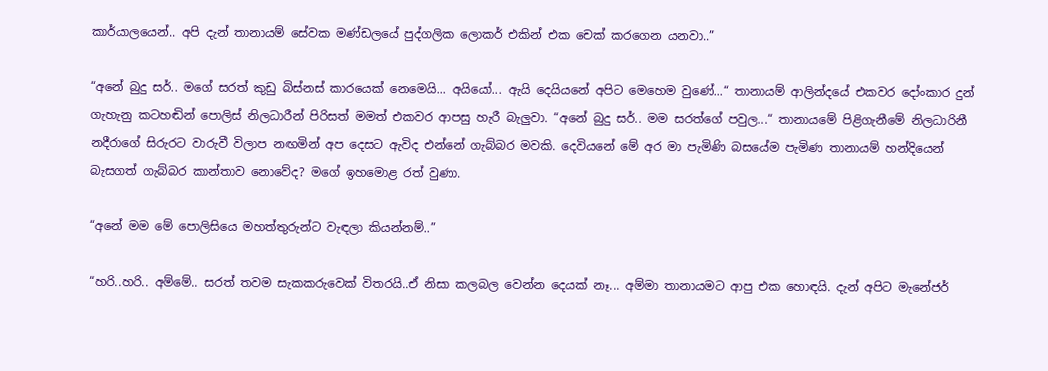කාර්යාලයෙන්.. අපි දැන් තානායම් සේවක මණ්ඩලයේ පුද්ගලික ලොකර් එකින් එක චෙක් කරගෙන යනවා..”

“අනේ බුදු සර්.. මගේ සරත් කුඩු බිස්නස් කාරයෙක් නෙමෙයි... අයියෝ... ඇයි දෙයියනේ අපිට මෙහෙම වුණේ...“ තානායම් ආලින්දයේ එකවර දෝංකාර දුන් ගැහැනු කටහඬින් පොලිස් නිලධාරීන් පිරිසත් මමත් එකවර ආපසු හැරී බැලුවා. “අනේ බුදු සර්.. මම සරත්ගේ පවුල...“ තානායමේ පිළිගැනීමේ නිලධාරිනී නදීරාගේ සිරුරට වාරුවී විලාප නඟමින් අප දෙසට ඇවිද එන්නේ ගැබ්බර මවකි. දෙවියනේ මේ අර මා පැමිණි බසයේම පැමිණ තානායම් හන්දියෙන් බැසගත් ගැබ්බර කාන්තාව නොවේද? මගේ ඉහමොළ රත් වුණා.

“අනේ මම මේ පොලිසියෙ මහත්තුරුන්ට වැඳලා කියන්නම්..”

“හරි..හරි.. අම්මේ.. සරත් තවම සැකකරුවෙක් විතරයි..ඒ නිසා කලබල වෙන්න දෙයක් නෑ... අම්මා තානායමට ආපු එක හොඳයි. දැන් අපිට මැනේජර්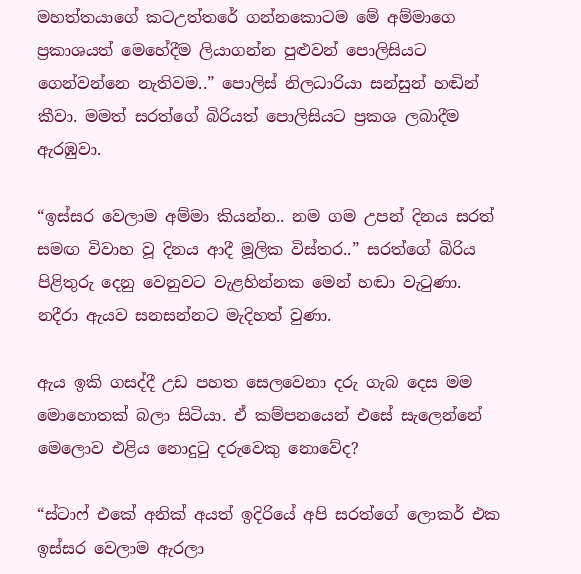මහත්තයාගේ කටඋත්තරේ ගන්නකොටම මේ අම්මාගෙ ප්‍රකාශයත් මෙහේදීම ලියාගන්න පුළුවන් පොලිසියට ගෙන්වන්නෙ නැතිවම..” පොලිස් නිලධාරියා සන්සුන් හඬින් කීවා. මමත් සරත්ගේ බිරියත් පොලිසියට ප්‍රකශ ලබාදීම ඇරඹුවා.

“ඉස්සර වෙලාම අම්මා කියන්න.. නම ගම උපන් දිනය සරත් සමඟ විවාහ වූ දිනය ආදී මූලික විස්තර..” සරත්ගේ බිරිය පිළිතුරු දෙනු වෙනුවට වැළහින්නක මෙන් හඬා වැටුණා. නදීරා ඇයව සනසන්නට මැදිහත් වුණා.

ඇය ඉකි ගසද්දී උඩ පහත සෙලවෙනා දරු ගැබ දෙස මම මොහොතක් බලා සිටියා. ඒ කම්පනයෙන් එසේ සැලෙන්නේ මෙලොව එළිය නොදුටු දරුවෙකු නොවේද?

“ස්ටාෆ් එකේ අනික් අයත් ඉදිරියේ අපි සරත්ගේ ලොකර් එක ඉස්සර වෙලාම ඇරලා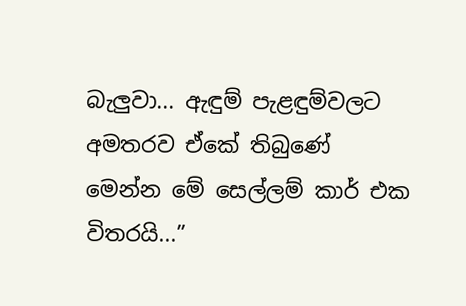බැලුවා... ඇඳුම් පැළඳුම්වලට අමතරව ඒකේ තිබුණේ මෙන්න මේ සෙල්ලම් කාර් එක විතරයි...”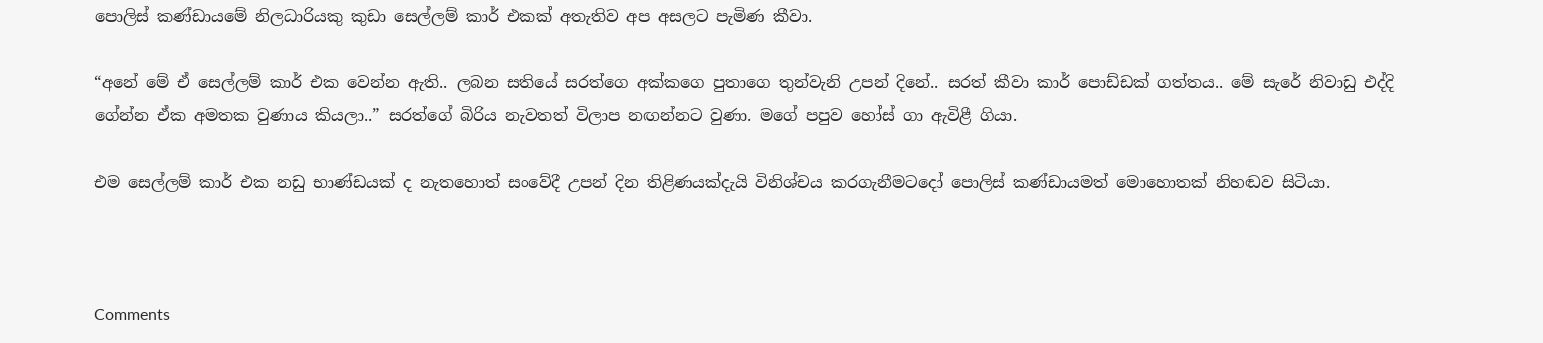පොලිස් කණ්ඩායමේ නිලධාරියකු කුඩා සෙල්ලම් කාර් එකක් අතැතිව අප අසලට පැමිණ කීවා.

“අනේ මේ ඒ සෙල්ලම් කාර් එක වෙන්න ඇති.. ලබන සතියේ සරත්ගෙ අක්කගෙ පුතාගෙ තුන්වැනි උපන් දිනේ.. සරත් කීවා කාර් පොඩ්ඩක් ගත්තය.. මේ සැරේ නිවාඩු එද්දි ගේන්න ඒක අමතක වුණාය කියලා..” සරත්ගේ බිරිය නැවතත් විලාප නඟන්නට වුණා. මගේ පපුව හෝස් ගා ඇවිළී ගියා.

එම සෙල්ලම් කාර් එක නඩු භාණ්ඩයක් ද නැතහොත් සංවේදී උපන් දින තිළිණයක්දැයි විනිශ්චය කරගැනීමටදෝ පොලිස් කණ්ඩායමත් මොහොතක් නිහඬව සිටියා.



Comments